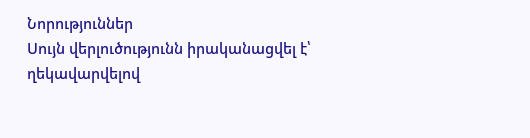Նորություններ
Սույն վերլուծությունն իրականացվել է՝ ղեկավարվելով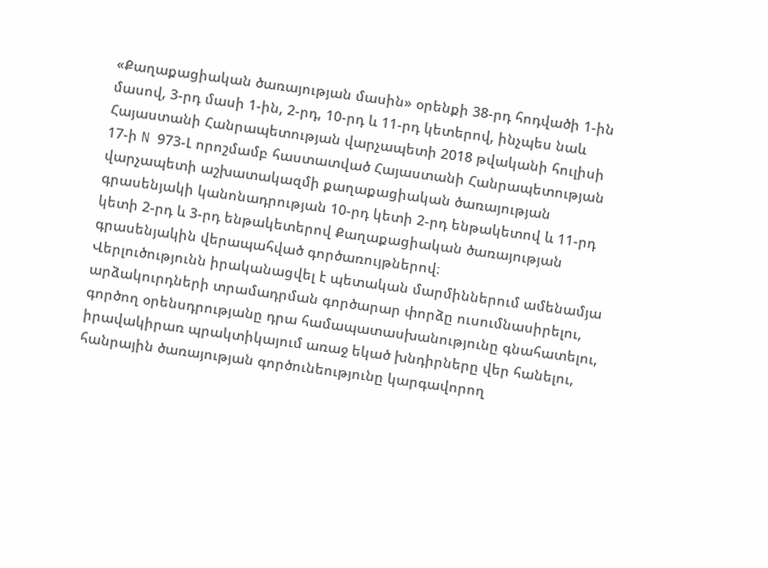«Քաղաքացիական ծառայության մասին» օրենքի 38-րդ հոդվածի 1-ին մասով, 3-րդ մասի 1-ին, 2-րդ, 10-րդ և 11-րդ կետերով, ինչպես նաև Հայաստանի Հանրապետության վարչապետի 2018 թվականի հուլիսի 17-ի N 973-Լ որոշմամբ հաստատված Հայաստանի Հանրապետության վարչապետի աշխատակազմի քաղաքացիական ծառայության գրասենյակի կանոնադրության 10-րդ կետի 2-րդ ենթակետով և 11-րդ կետի 2-րդ և 3-րդ ենթակետերով Քաղաքացիական ծառայության գրասենյակին վերապահված գործառույթներով։
Վերլուծությունն իրականացվել է պետական մարմիններում ամենամյա արձակուրդների տրամադրման գործարար փորձը ուսումնասիրելու, գործող օրենսդրությանը դրա համապատասխանությունը գնահատելու, իրավակիրառ պրակտիկայում առաջ եկած խնդիրները վեր հանելու, հանրային ծառայության գործունեությունը կարգավորող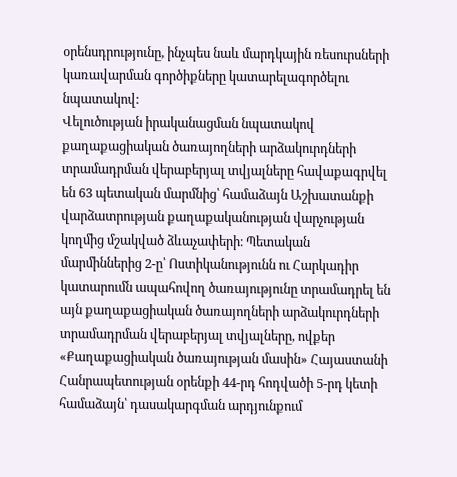օրենսդրությունը, ինչպես նաև մարդկային ռեսուրսների կառավարման գործիքները կատարելագործելու նպատակով:
Վելուծության իրականացման նպատակով քաղաքացիական ծառայողների արձակուրդների տրամադրման վերաբերյալ տվյալները հավաքագրվել են 63 պետական մարմնից՝ համաձայն Աշխատանքի վարձատրության քաղաքականության վարչության կողմից մշակված ձևաչափերի։ Պետական մարմիններից 2-ը՝ Ոստիկանությունն ու Հարկադիր կատարումն ապահովող ծառայությունը տրամադրել են այն քաղաքացիական ծառայողների արձակուրդների տրամադրման վերաբերյալ տվյալները, ովքեր «Քաղաքացիական ծառայության մասին» Հայաստանի Հանրապետության օրենքի 44-րդ հոդվածի 5-րդ կետի համաձայն՝ դասակարգման արդյունքում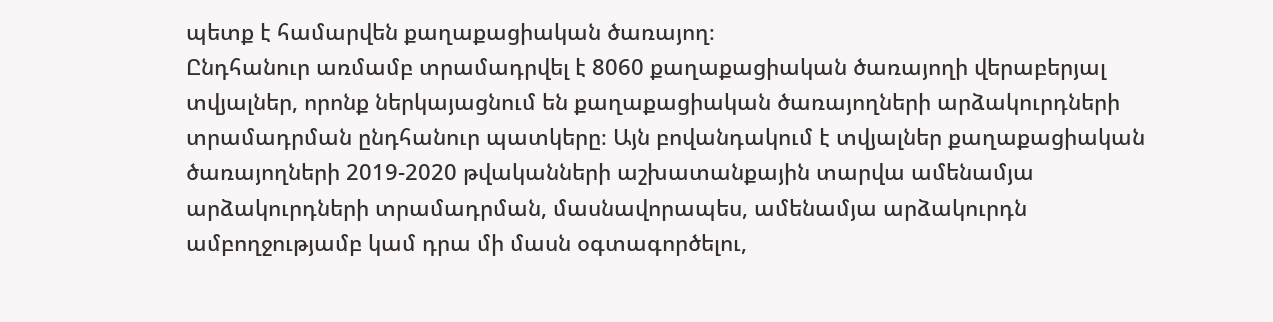պետք է համարվեն քաղաքացիական ծառայող։
Ընդհանուր առմամբ տրամադրվել է 8060 քաղաքացիական ծառայողի վերաբերյալ տվյալներ, որոնք ներկայացնում են քաղաքացիական ծառայողների արձակուրդների տրամադրման ընդհանուր պատկերը։ Այն բովանդակում է տվյալներ քաղաքացիական ծառայողների 2019-2020 թվականների աշխատանքային տարվա ամենամյա արձակուրդների տրամադրման, մասնավորապես, ամենամյա արձակուրդն ամբողջությամբ կամ դրա մի մասն օգտագործելու,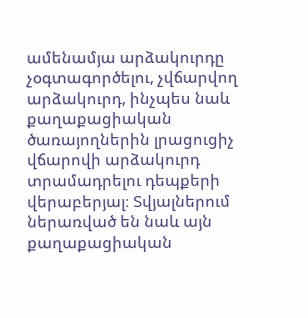ամենամյա արձակուրդը չօգտագործելու, չվճարվող արձակուրդ, ինչպես նաև քաղաքացիական ծառայողներին լրացուցիչ վճարովի արձակուրդ տրամադրելու դեպքերի վերաբերյալ։ Տվյալներում ներառված են նաև այն քաղաքացիական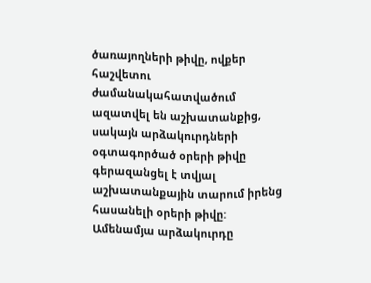ծառայողների թիվը, ովքեր հաշվետու ժամանակահատվածում ազատվել են աշխատանքից, սակայն արձակուրդների օգտագործած օրերի թիվը գերազանցել է տվյալ աշխատանքային տարում իրենց հասանելի օրերի թիվը:
Ամենամյա արձակուրդը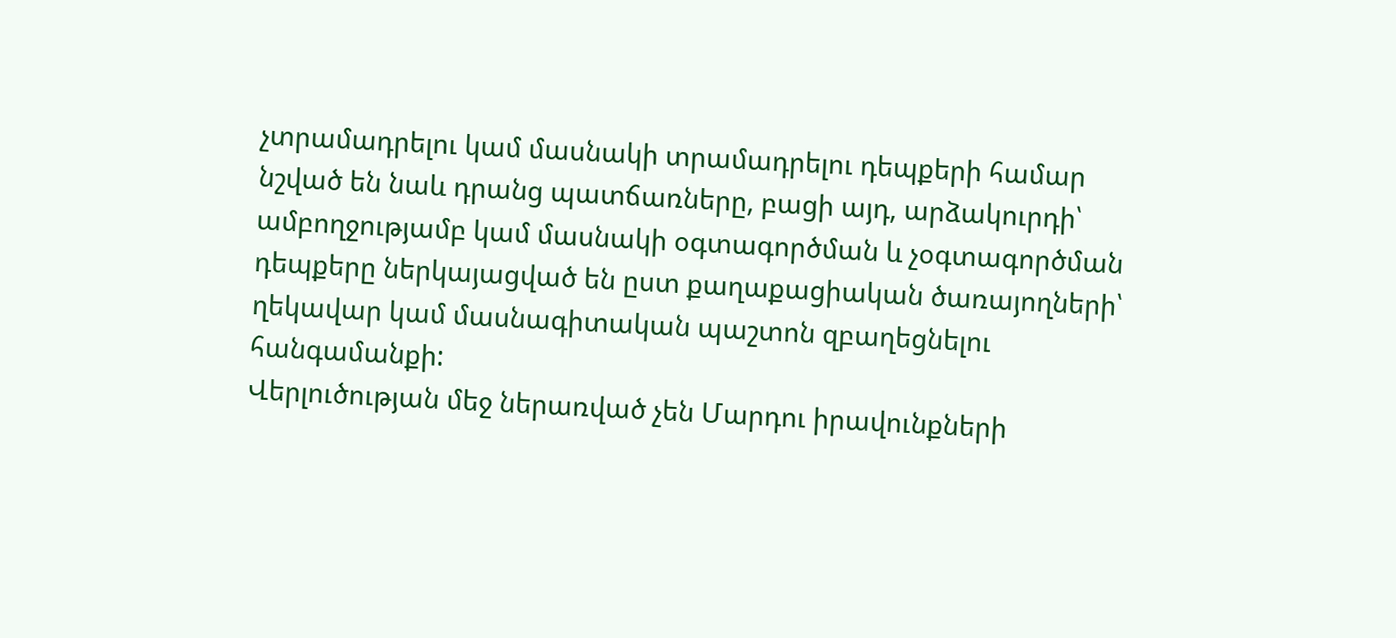չտրամադրելու կամ մասնակի տրամադրելու դեպքերի համար նշված են նաև դրանց պատճառները, բացի այդ, արձակուրդի՝ ամբողջությամբ կամ մասնակի օգտագործման և չօգտագործման դեպքերը ներկայացված են ըստ քաղաքացիական ծառայողների՝ ղեկավար կամ մասնագիտական պաշտոն զբաղեցնելու հանգամանքի:
Վերլուծության մեջ ներառված չեն Մարդու իրավունքների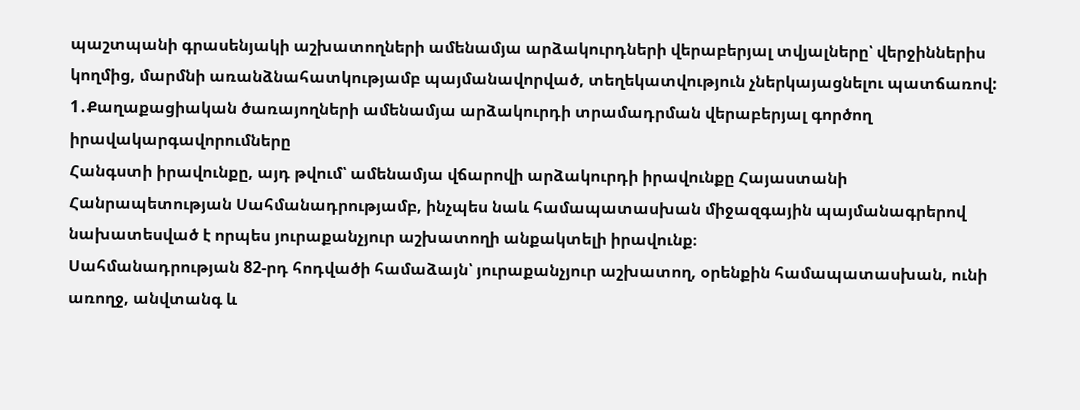պաշտպանի գրասենյակի աշխատողների ամենամյա արձակուրդների վերաբերյալ տվյալները՝ վերջիններիս կողմից, մարմնի առանձնահատկությամբ պայմանավորված, տեղեկատվություն չներկայացնելու պատճառով:
1․Քաղաքացիական ծառայողների ամենամյա արձակուրդի տրամադրման վերաբերյալ գործող իրավակարգավորումները
Հանգստի իրավունքը, այդ թվում՝ ամենամյա վճարովի արձակուրդի իրավունքը Հայաստանի Հանրապետության Սահմանադրությամբ, ինչպես նաև համապատասխան միջազգային պայմանագրերով նախատեսված է որպես յուրաքանչյուր աշխատողի անքակտելի իրավունք։
Սահմանադրության 82-րդ հոդվածի համաձայն՝ յուրաքանչյուր աշխատող, օրենքին համապատասխան, ունի առողջ, անվտանգ և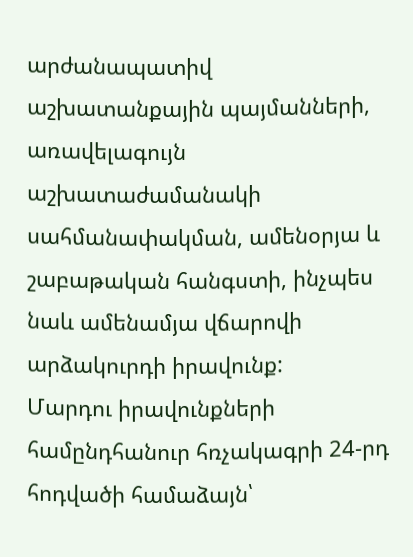արժանապատիվ աշխատանքային պայմանների, առավելագույն աշխատաժամանակի սահմանափակման, ամենօրյա և շաբաթական հանգստի, ինչպես նաև ամենամյա վճարովի արձակուրդի իրավունք:
Մարդու իրավունքների համընդհանուր հռչակագրի 24-րդ հոդվածի համաձայն՝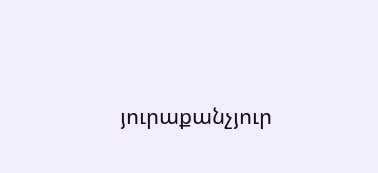յուրաքանչյուր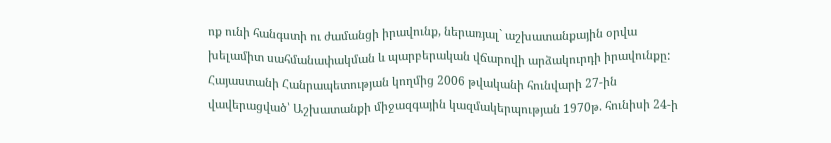ոք ունի հանգստի ու ժամանցի իրավունք, ներառյալ` աշխատանքային օրվա խելամիտ սահմանափակման և պարբերական վճարովի արձակուրդի իրավունքը:
Հայաստանի Հանրապետության կողմից 2006 թվականի հունվարի 27-ին վավերացված՝ Աշխատանքի միջազգային կազմակերպության 1970թ. հունիսի 24-ի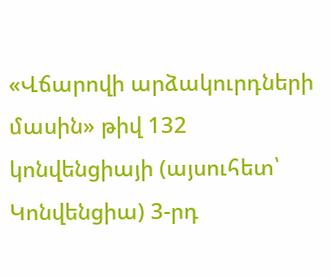«Վճարովի արձակուրդների մասին» թիվ 132 կոնվենցիայի (այսուհետ՝ Կոնվենցիա) 3-րդ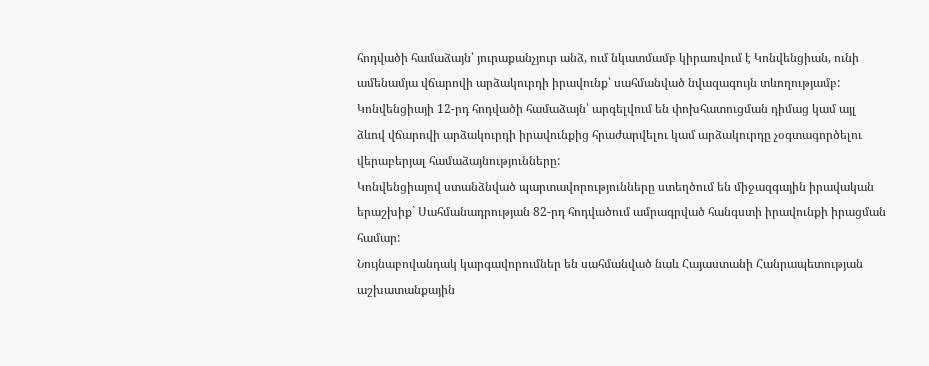հոդվածի համաձայն՝ յուրաքանչյուր անձ, ում նկատմամբ կիրառվում է Կոնվենցիան, ունի ամենամյա վճարովի արձակուրդի իրավունք՝ սահմանված նվազագույն տևողությամբ: Կոնվենցիայի 12-րդ հոդվածի համաձայն՝ արգելվում են փոխհատուցման դիմաց կամ այլ ձևով վճարովի արձակուրդի իրավունքից հրաժարվելու կամ արձակուրդը չօգտագործելու վերաբերյալ համաձայնությունները:
Կոնվենցիայով ստանձնված պարտավորությունները ստեղծում են միջազգային իրավական երաշխիք` Սահմանադրության 82-րդ հոդվածում ամրագրված հանգստի իրավունքի իրացման համար:
Նույնաբովանդակ կարգավորումներ են սահմանված նաև Հայաստանի Հանրապետության աշխատանքային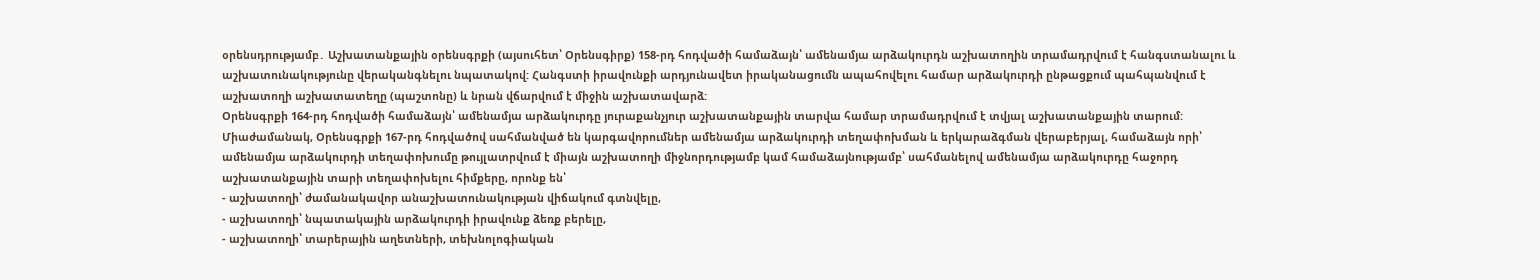օրենսդրությամբ․ Աշխատանքային օրենսգրքի (այսուհետ՝ Օրենսգիրք) 158-րդ հոդվածի համաձայն՝ ամենամյա արձակուրդն աշխատողին տրամադրվում է հանգստանալու և աշխատունակությունը վերականգնելու նպատակով: Հանգստի իրավունքի արդյունավետ իրականացումն ապահովելու համար արձակուրդի ընթացքում պահպանվում է աշխատողի աշխատատեղը (պաշտոնը) և նրան վճարվում է միջին աշխատավարձ:
Օրենսգրքի 164-րդ հոդվածի համաձայն՝ ամենամյա արձակուրդը յուրաքանչյուր աշխատանքային տարվա համար տրամադրվում է տվյալ աշխատանքային տարում: Միաժամանակ, Օրենսգրքի 167-րդ հոդվածով սահմանված են կարգավորումներ ամենամյա արձակուրդի տեղափոխման և երկարաձգման վերաբերյալ, համաձայն որի՝ ամենամյա արձակուրդի տեղափոխումը թույլատրվում է միայն աշխատողի միջնորդությամբ կամ համաձայնությամբ՝ սահմանելով ամենամյա արձակուրդը հաջորդ աշխատանքային տարի տեղափոխելու հիմքերը, որոնք են՝
- աշխատողի՝ ժամանակավոր անաշխատունակության վիճակում գտնվելը,
- աշխատողի՝ նպատակային արձակուրդի իրավունք ձեռք բերելը,
- աշխատողի՝ տարերային աղետների, տեխնոլոգիական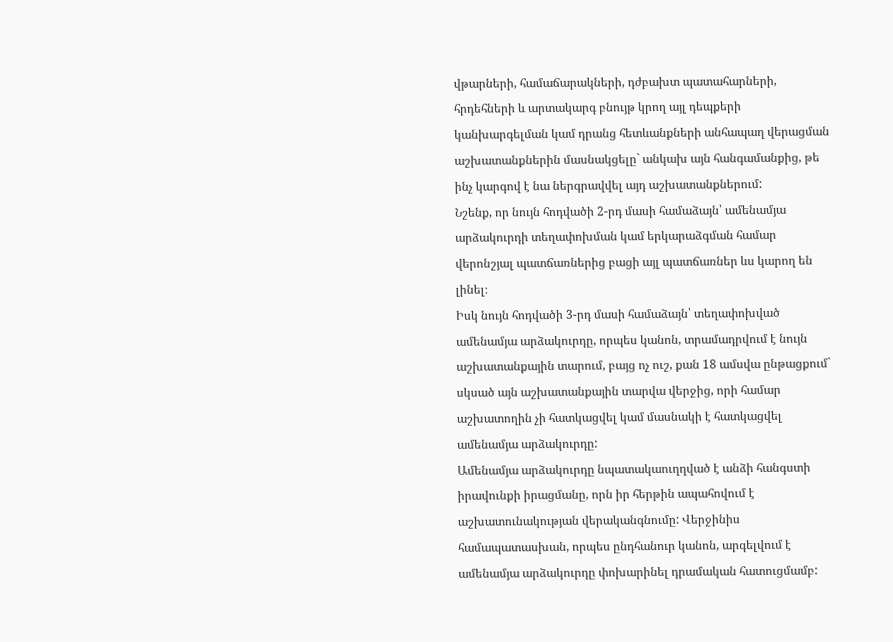վթարների, համաճարակների, դժբախտ պատահարների, հրդեհների և արտակարգ բնույթ կրող այլ դեպքերի կանխարգելման կամ դրանց հետևանքների անհապաղ վերացման աշխատանքներին մասնակցելը` անկախ այն հանգամանքից, թե ինչ կարգով է նա ներգրավվել այդ աշխատանքներում:
Նշենք, որ նույն հոդվածի 2-րդ մասի համաձայն՝ ամենամյա արձակուրդի տեղափոխման կամ երկարաձգման համար վերոնշյալ պատճառներից բացի այլ պատճառներ ևս կարող են լինել։
Իսկ նույն հոդվածի 3-րդ մասի համաձայն՝ տեղափոխված ամենամյա արձակուրդը, որպես կանոն, տրամադրվում է նույն աշխատանքային տարում, բայց ոչ ուշ, քան 18 ամսվա ընթացքում` սկսած այն աշխատանքային տարվա վերջից, որի համար աշխատողին չի հատկացվել կամ մասնակի է հատկացվել ամենամյա արձակուրդը:
Ամենամյա արձակուրդը նպատակաուղղված է անձի հանգստի իրավունքի իրացմանը, որն իր հերթին ապահովում է աշխատունակության վերականգնումը: Վերջինիս համապատասխան, որպես ընդհանուր կանոն, արգելվում է ամենամյա արձակուրդը փոխարինել դրամական հատուցմամբ: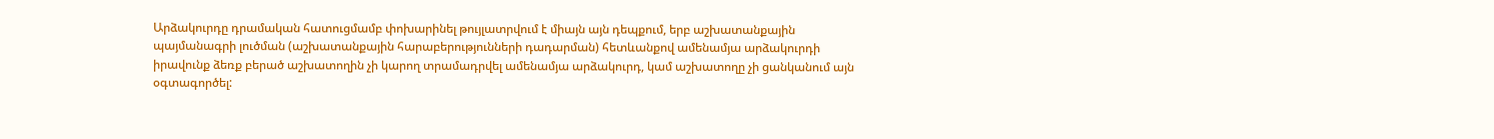Արձակուրդը դրամական հատուցմամբ փոխարինել թույլատրվում է միայն այն դեպքում, երբ աշխատանքային պայմանագրի լուծման (աշխատանքային հարաբերությունների դադարման) հետևանքով ամենամյա արձակուրդի իրավունք ձեռք բերած աշխատողին չի կարող տրամադրվել ամենամյա արձակուրդ, կամ աշխատողը չի ցանկանում այն օգտագործել: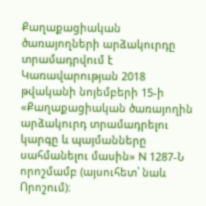Քաղաքացիական ծառայողների արձակուրդը տրամադրվում է Կառավարության 2018 թվականի նոյեմբերի 15-ի «Քաղաքացիական ծառայողին արձակուրդ տրամադրելու կարգը և պայմանները սահմանելու մասին» N 1287-Ն որոշմամբ (այսուհետ՝ նաև Որոշում)։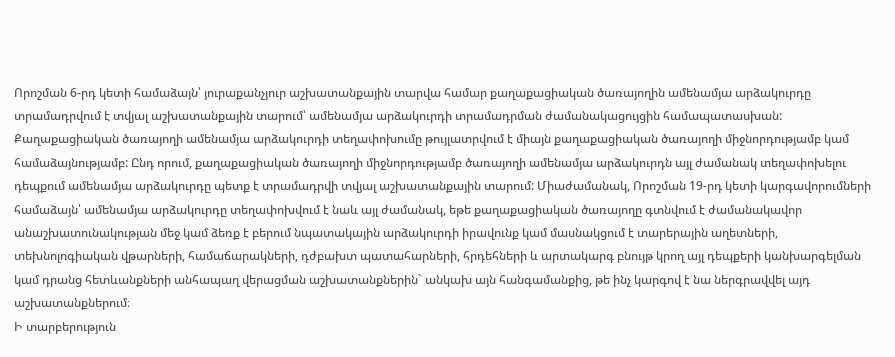Որոշման 6-րդ կետի համաձայն՝ յուրաքանչյուր աշխատանքային տարվա համար քաղաքացիական ծառայողին ամենամյա արձակուրդը տրամադրվում է տվյալ աշխատանքային տարում՝ ամենամյա արձակուրդի տրամադրման ժամանակացույցին համապատասխան:
Քաղաքացիական ծառայողի ամենամյա արձակուրդի տեղափոխումը թույլատրվում է միայն քաղաքացիական ծառայողի միջնորդությամբ կամ համաձայնությամբ: Ընդ որում, քաղաքացիական ծառայողի միջնորդությամբ ծառայողի ամենամյա արձակուրդն այլ ժամանակ տեղափոխելու դեպքում ամենամյա արձակուրդը պետք է տրամադրվի տվյալ աշխատանքային տարում: Միաժամանակ, Որոշման 19-րդ կետի կարգավորումների համաձայն՝ ամենամյա արձակուրդը տեղափոխվում է նաև այլ ժամանակ, եթե քաղաքացիական ծառայողը գտնվում է ժամանակավոր անաշխատունակության մեջ կամ ձեռք է բերում նպատակային արձակուրդի իրավունք կամ մասնակցում է տարերային աղետների, տեխնոլոգիական վթարների, համաճարակների, դժբախտ պատահարների, հրդեհների և արտակարգ բնույթ կրող այլ դեպքերի կանխարգելման կամ դրանց հետևանքների անհապաղ վերացման աշխատանքներին` անկախ այն հանգամանքից, թե ինչ կարգով է նա ներգրավվել այդ աշխատանքներում։
Ի տարբերություն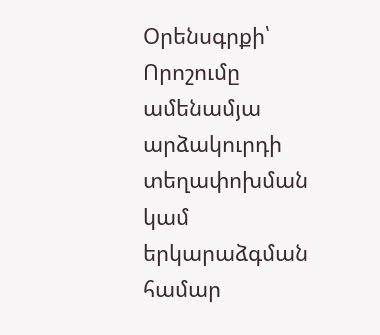Օրենսգրքի՝ Որոշումը ամենամյա արձակուրդի տեղափոխման կամ երկարաձգման համար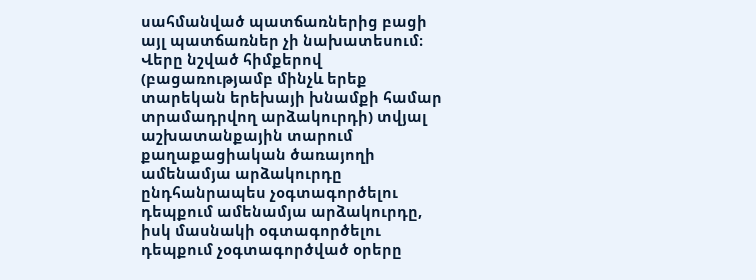սահմանված պատճառներից բացի այլ պատճառներ չի նախատեսում։
Վերը նշված հիմքերով (բացառությամբ մինչև երեք տարեկան երեխայի խնամքի համար տրամադրվող արձակուրդի) տվյալ աշխատանքային տարում քաղաքացիական ծառայողի ամենամյա արձակուրդը ընդհանրապես չօգտագործելու դեպքում ամենամյա արձակուրդը, իսկ մասնակի օգտագործելու դեպքում չօգտագործված օրերը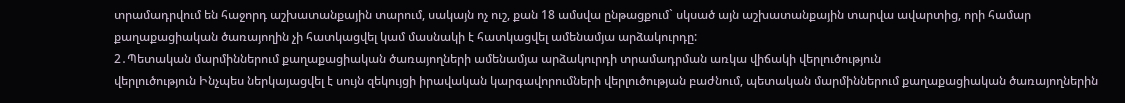տրամադրվում են հաջորդ աշխատանքային տարում, սակայն ոչ ուշ, քան 18 ամսվա ընթացքում` սկսած այն աշխատանքային տարվա ավարտից, որի համար քաղաքացիական ծառայողին չի հատկացվել կամ մասնակի է հատկացվել ամենամյա արձակուրդը:
2․Պետական մարմիններում քաղաքացիական ծառայողների ամենամյա արձակուրդի տրամադրման առկա վիճակի վերլուծություն
վերլուծություն Ինչպես ներկայացվել է սույն զեկույցի իրավական կարգավորումների վերլուծության բաժնում, պետական մարմիններում քաղաքացիական ծառայողներին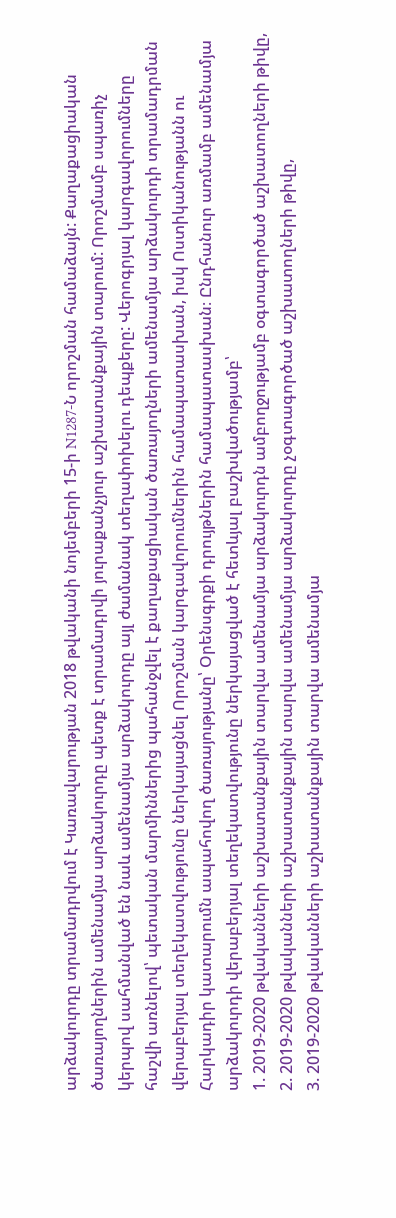արձակուրդը տրամադրվում է Կառավարության 2018 թվականի նոյեմբերի 15-ի N1287-Ն որոշման համաձայն: Քաղաքացիական ծառայողներին ամենամյա արձակուրդը պետք է տրամադրվի յուրաքանչյուր աշխատանքային տարում: Որոշմամբ սպառիչ կերպով սահմանված են նաև ամենամյա արձակուրդը այլ ժամանակ տեղափոխելու դեպքերը: Վերոգրյալ կարգավորումները հաշվի առնելով՝ պետական մարմիններից պահանջվել է քաղաքացիական ծառայողների ամենամյա արձակուրդի տրամադրման վերաբերյալ տեղեկատվությունը ներկայացնել Որոշման կարգավորումներին համապատասխան, իսկ Ոստիկանությանն ու Հարկադիր կատարումն ապահովող ծառայությանը՝ Օրենսգրքի դրույթներին համապատասխան։ Ընդհանուր առմամբ ամենամյա արձակուրդի վերաբերյալ տեղեկատվությունը ներկայացված է հետևյալ բաշխվածությամբ՝
1. 2019-2020 թվականների աշխատանքային տարվա ամենամյա արձակուրդն ամբողջությամբ օգտագործած աշխատողների թիվը,
2. 2019-2020 թվականների աշխատանքային տարվա ամենամյա արձակուրդը չօգտագործած աշխատողների թիվը,
3. 2019-2020 թվականների աշխատանքային տարվա ամենամյա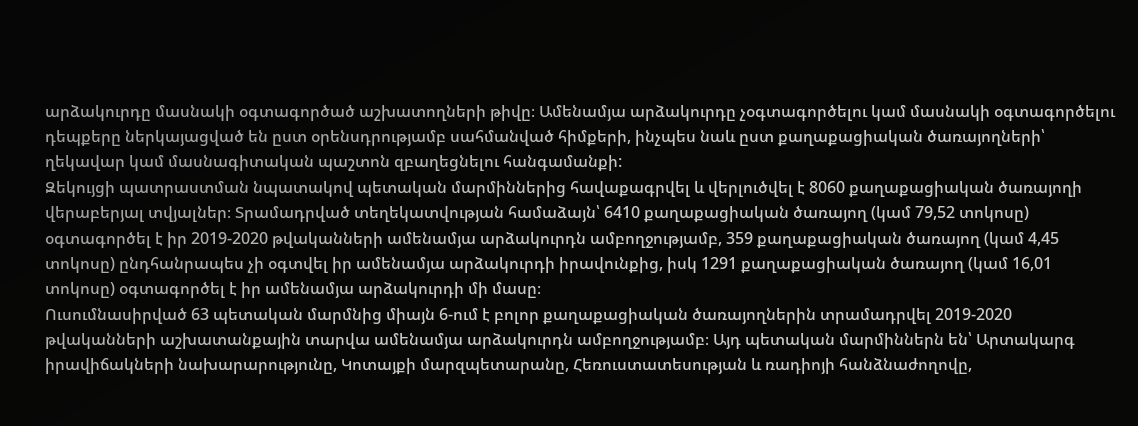արձակուրդը մասնակի օգտագործած աշխատողների թիվը։ Ամենամյա արձակուրդը չօգտագործելու կամ մասնակի օգտագործելու դեպքերը ներկայացված են ըստ օրենսդրությամբ սահմանված հիմքերի, ինչպես նաև ըստ քաղաքացիական ծառայողների՝ ղեկավար կամ մասնագիտական պաշտոն զբաղեցնելու հանգամանքի:
Զեկույցի պատրաստման նպատակով պետական մարմիններից հավաքագրվել և վերլուծվել է 8060 քաղաքացիական ծառայողի վերաբերյալ տվյալներ։ Տրամադրված տեղեկատվության համաձայն՝ 6410 քաղաքացիական ծառայող (կամ 79,52 տոկոսը) օգտագործել է իր 2019-2020 թվականների ամենամյա արձակուրդն ամբողջությամբ, 359 քաղաքացիական ծառայող (կամ 4,45 տոկոսը) ընդհանրապես չի օգտվել իր ամենամյա արձակուրդի իրավունքից, իսկ 1291 քաղաքացիական ծառայող (կամ 16,01 տոկոսը) օգտագործել է իր ամենամյա արձակուրդի մի մասը։
Ուսումնասիրված 63 պետական մարմնից միայն 6-ում է բոլոր քաղաքացիական ծառայողներին տրամադրվել 2019-2020 թվականների աշխատանքային տարվա ամենամյա արձակուրդն ամբողջությամբ։ Այդ պետական մարմիններն են՝ Արտակարգ իրավիճակների նախարարությունը, Կոտայքի մարզպետարանը, Հեռուստատեսության և ռադիոյի հանձնաժողովը,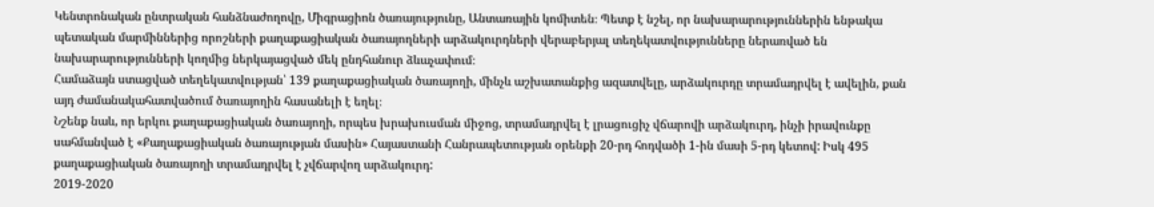Կենտրոնական ընտրական հանձնաժողովը, Միգրացիոն ծառայությունը, Անտառային կոմիտեն։ Պետք է նշել, որ նախարարություններին ենթակա պետական մարմիններից որոշների քաղաքացիական ծառայողների արձակուրդների վերաբերյալ տեղեկատվությունները ներառված են նախարարությունների կողմից ներկայացված մեկ ընդհանուր ձևաչափում։
Համաձայն ստացված տեղեկատվության՝ 139 քաղաքացիական ծառայողի, մինչև աշխատանքից ազատվելը, արձակուրդը տրամադրվել է ավելին, քան այդ ժամանակահատվածում ծառայողին հասանելի է եղել։
Նշենք նաև, որ երկու քաղաքացիական ծառայողի, որպես խրախուսման միջոց, տրամադրվել է լրացուցիչ վճարովի արձակուրդ, ինչի իրավունքը սահմանված է «Քաղաքացիական ծառայության մասին» Հայաստանի Հանրապետության օրենքի 20-րդ հոդվածի 1-ին մասի 5-րդ կետով: Իսկ 495 քաղաքացիական ծառայողի տրամադրվել է չվճարվող արձակուրդ:
2019-2020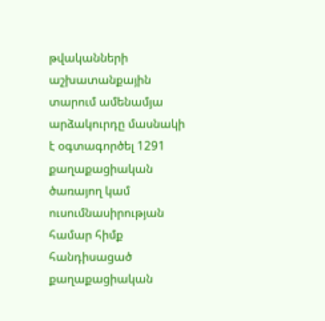թվականների աշխատանքային տարում ամենամյա արձակուրդը մասնակի է օգտագործել 1291 քաղաքացիական ծառայող կամ ուսումնասիրության համար հիմք հանդիսացած քաղաքացիական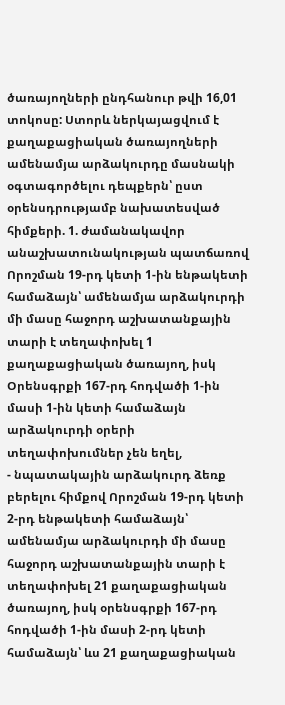ծառայողների ընդհանուր թվի 16,01 տոկոսը: Ստորև ներկայացվում է քաղաքացիական ծառայողների ամենամյա արձակուրդը մասնակի օգտագործելու դեպքերն՝ ըստ օրենսդրությամբ նախատեսված հիմքերի. 1. ժամանակավոր անաշխատունակության պատճառով Որոշման 19-րդ կետի 1-ին ենթակետի համաձայն՝ ամենամյա արձակուրդի մի մասը հաջորդ աշխատանքային տարի է տեղափոխել 1 քաղաքացիական ծառայող, իսկ Օրենսգրքի 167-րդ հոդվածի 1-ին մասի 1-ին կետի համաձայն արձակուրդի օրերի տեղափոխումներ չեն եղել,
- նպատակային արձակուրդ ձեռք բերելու հիմքով Որոշման 19-րդ կետի 2-րդ ենթակետի համաձայն՝ ամենամյա արձակուրդի մի մասը հաջորդ աշխատանքային տարի է տեղափոխել 21 քաղաքացիական ծառայող, իսկ օրենսգրքի 167-րդ հոդվածի 1-ին մասի 2-րդ կետի համաձայն՝ ևս 21 քաղաքացիական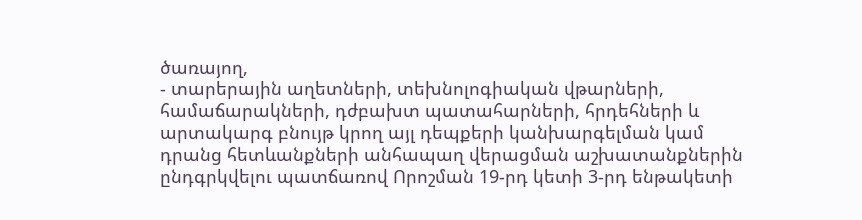ծառայող,
- տարերային աղետների, տեխնոլոգիական վթարների, համաճարակների, դժբախտ պատահարների, հրդեհների և արտակարգ բնույթ կրող այլ դեպքերի կանխարգելման կամ դրանց հետևանքների անհապաղ վերացման աշխատանքներին ընդգրկվելու պատճառով Որոշման 19-րդ կետի 3-րդ ենթակետի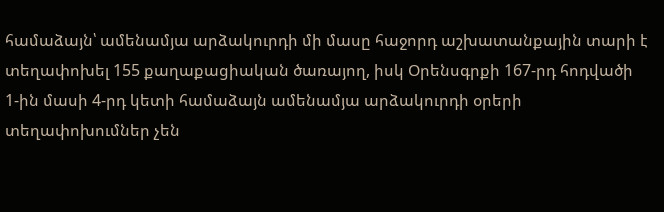համաձայն՝ ամենամյա արձակուրդի մի մասը հաջորդ աշխատանքային տարի է տեղափոխել 155 քաղաքացիական ծառայող, իսկ Օրենսգրքի 167-րդ հոդվածի 1-ին մասի 4-րդ կետի համաձայն ամենամյա արձակուրդի օրերի տեղափոխումներ չեն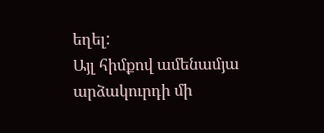եղել:
Այլ հիմքով ամենամյա արձակուրդի մի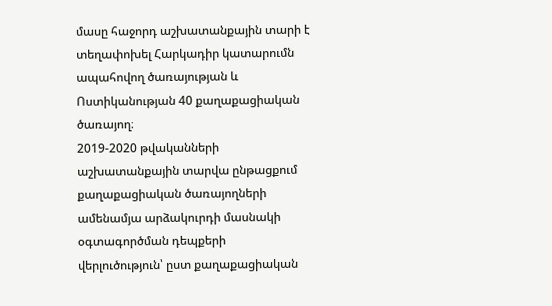մասը հաջորդ աշխատանքային տարի է տեղափոխել Հարկադիր կատարումն ապահովող ծառայության և Ոստիկանության 40 քաղաքացիական ծառայող։
2019-2020 թվականների աշխատանքային տարվա ընթացքում քաղաքացիական ծառայողների ամենամյա արձակուրդի մասնակի օգտագործման դեպքերի վերլուծություն՝ ըստ քաղաքացիական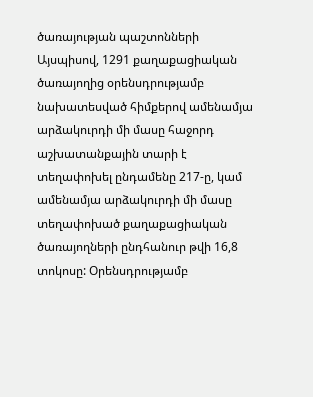ծառայության պաշտոնների
Այսպիսով, 1291 քաղաքացիական ծառայողից օրենսդրությամբ նախատեսված հիմքերով ամենամյա արձակուրդի մի մասը հաջորդ աշխատանքային տարի է տեղափոխել ընդամենը 217-ը, կամ ամենամյա արձակուրդի մի մասը տեղափոխած քաղաքացիական ծառայողների ընդհանուր թվի 16,8 տոկոսը: Օրենսդրությամբ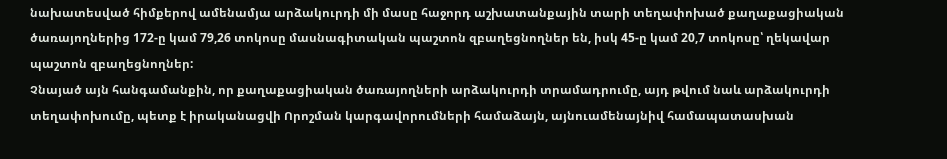նախատեսված հիմքերով ամենամյա արձակուրդի մի մասը հաջորդ աշխատանքային տարի տեղափոխած քաղաքացիական ծառայողներից 172-ը կամ 79,26 տոկոսը մասնագիտական պաշտոն զբաղեցնողներ են, իսկ 45-ը կամ 20,7 տոկոսը՝ ղեկավար պաշտոն զբաղեցնողներ:
Չնայած այն հանգամանքին, որ քաղաքացիական ծառայողների արձակուրդի տրամադրումը, այդ թվում նաև արձակուրդի տեղափոխումը, պետք է իրականացվի Որոշման կարգավորումների համաձայն, այնուամենայնիվ համապատասխան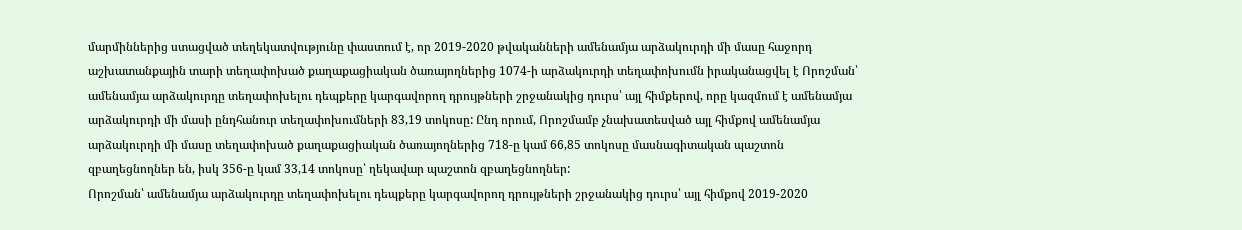մարմիններից ստացված տեղեկատվությունը փաստում է, որ 2019-2020 թվականների ամենամյա արձակուրդի մի մասը հաջորդ աշխատանքային տարի տեղափոխած քաղաքացիական ծառայողներից 1074-ի արձակուրդի տեղափոխումն իրականացվել է Որոշման՝ ամենամյա արձակուրդը տեղափոխելու դեպքերը կարգավորող դրույթների շրջանակից դուրս՝ այլ հիմքերով, որը կազմում է ամենամյա արձակուրդի մի մասի ընդհանուր տեղափոխումների 83,19 տոկոսը: Ընդ որում, Որոշմամբ չնախատեսված այլ հիմքով ամենամյա արձակուրդի մի մասը տեղափոխած քաղաքացիական ծառայողներից 718-ը կամ 66,85 տոկոսը մասնագիտական պաշտոն զբաղեցնողներ են, իսկ 356-ը կամ 33,14 տոկոսը՝ ղեկավար պաշտոն զբաղեցնողներ:
Որոշման՝ ամենամյա արձակուրդը տեղափոխելու դեպքերը կարգավորող դրույթների շրջանակից դուրս՝ այլ հիմքով 2019-2020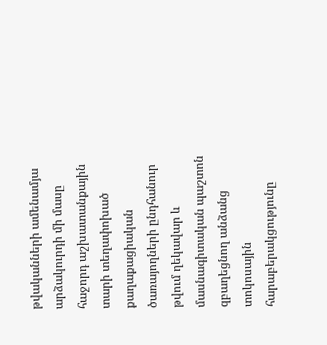թվականների ամենամյա արձակուրդի մի մասը հաջորդ աշխատանքային տարի տեղափոխած քաղաքացիական ծառայողների ընդհանուր թվում ղեկավար և մասնագիտական պաշտոն զբաղեցնող անձանց տոկոսային հարաբերակցությունը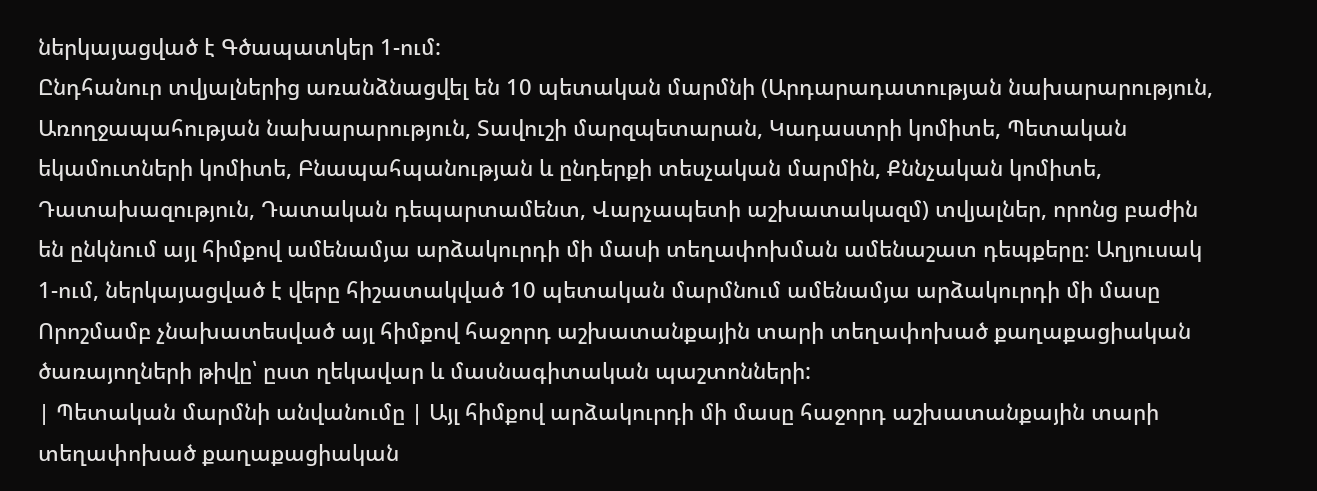ներկայացված է Գծապատկեր 1-ում:
Ընդհանուր տվյալներից առանձնացվել են 10 պետական մարմնի (Արդարադատության նախարարություն, Առողջապահության նախարարություն, Տավուշի մարզպետարան, Կադաստրի կոմիտե, Պետական եկամուտների կոմիտե, Բնապահպանության և ընդերքի տեսչական մարմին, Քննչական կոմիտե, Դատախազություն, Դատական դեպարտամենտ, Վարչապետի աշխատակազմ) տվյալներ, որոնց բաժին են ընկնում այլ հիմքով ամենամյա արձակուրդի մի մասի տեղափոխման ամենաշատ դեպքերը։ Աղյուսակ 1-ում, ներկայացված է վերը հիշատակված 10 պետական մարմնում ամենամյա արձակուրդի մի մասը Որոշմամբ չնախատեսված այլ հիմքով հաջորդ աշխատանքային տարի տեղափոխած քաղաքացիական ծառայողների թիվը՝ ըստ ղեկավար և մասնագիտական պաշտոնների:
| Պետական մարմնի անվանումը | Այլ հիմքով արձակուրդի մի մասը հաջորդ աշխատանքային տարի տեղափոխած քաղաքացիական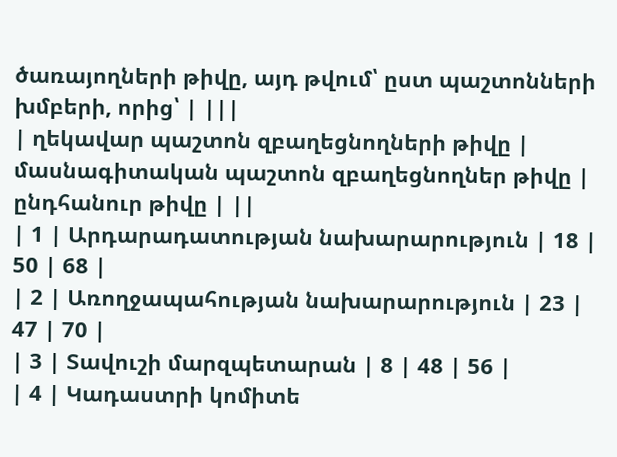ծառայողների թիվը, այդ թվում՝ ըստ պաշտոնների խմբերի, որից՝ | |||
| ղեկավար պաշտոն զբաղեցնողների թիվը | մասնագիտական պաշտոն զբաղեցնողներ թիվը | ընդհանուր թիվը | ||
| 1 | Արդարադատության նախարարություն | 18 | 50 | 68 |
| 2 | Առողջապահության նախարարություն | 23 | 47 | 70 |
| 3 | Տավուշի մարզպետարան | 8 | 48 | 56 |
| 4 | Կադաստրի կոմիտե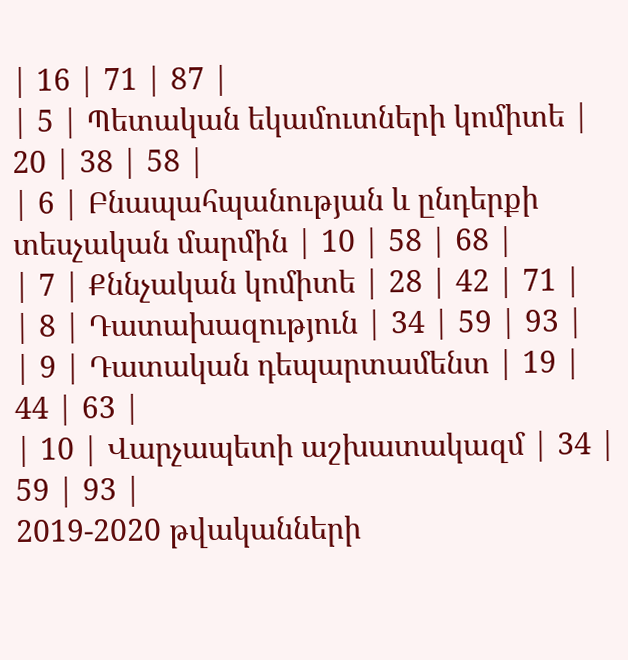| 16 | 71 | 87 |
| 5 | Պետական եկամուտների կոմիտե | 20 | 38 | 58 |
| 6 | Բնապահպանության և ընդերքի տեսչական մարմին | 10 | 58 | 68 |
| 7 | Քննչական կոմիտե | 28 | 42 | 71 |
| 8 | Դատախազություն | 34 | 59 | 93 |
| 9 | Դատական դեպարտամենտ | 19 | 44 | 63 |
| 10 | Վարչապետի աշխատակազմ | 34 | 59 | 93 |
2019-2020 թվականների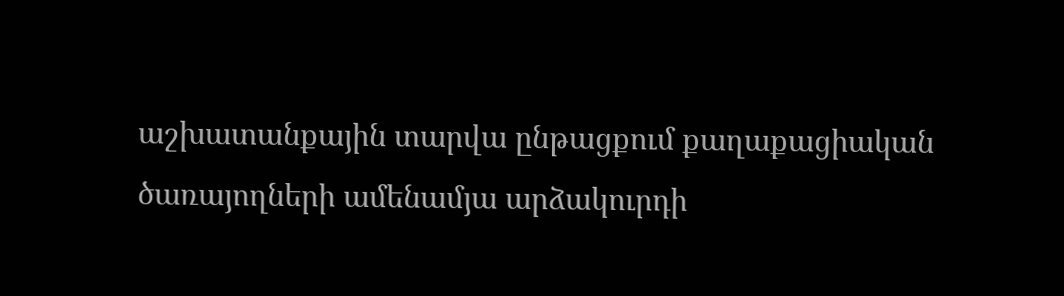աշխատանքային տարվա ընթացքում քաղաքացիական ծառայողների ամենամյա արձակուրդի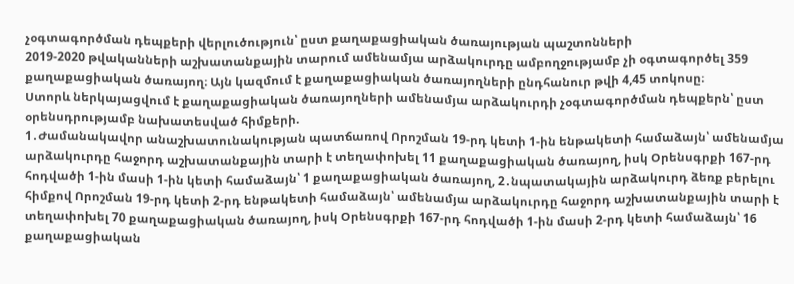չօգտագործման դեպքերի վերլուծություն՝ ըստ քաղաքացիական ծառայության պաշտոնների
2019-2020 թվականների աշխատանքային տարում ամենամյա արձակուրդը ամբողջությամբ չի օգտագործել 359 քաղաքացիական ծառայող։ Այն կազմում է քաղաքացիական ծառայողների ընդհանուր թվի 4,45 տոկոսը։
Ստորև ներկայացվում է քաղաքացիական ծառայողների ամենամյա արձակուրդի չօգտագործման դեպքերն՝ ըստ օրենսդրությամբ նախատեսված հիմքերի.
1․Ժամանակավոր անաշխատունակության պատճառով Որոշման 19-րդ կետի 1-ին ենթակետի համաձայն՝ ամենամյա արձակուրդը հաջորդ աշխատանքային տարի է տեղափոխել 11 քաղաքացիական ծառայող, իսկ Օրենսգրքի 167-րդ հոդվածի 1-ին մասի 1-ին կետի համաձայն՝ 1 քաղաքացիական ծառայող, 2․նպատակային արձակուրդ ձեռք բերելու հիմքով Որոշման 19-րդ կետի 2-րդ ենթակետի համաձայն՝ ամենամյա արձակուրդը հաջորդ աշխատանքային տարի է տեղափոխել 70 քաղաքացիական ծառայող, իսկ Օրենսգրքի 167-րդ հոդվածի 1-ին մասի 2-րդ կետի համաձայն՝ 16 քաղաքացիական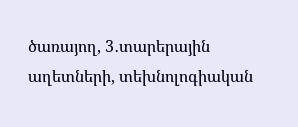ծառայող, 3․տարերային աղետների, տեխնոլոգիական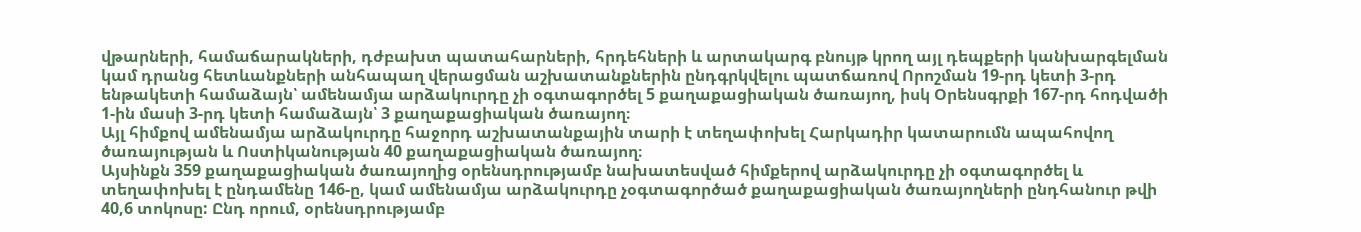վթարների, համաճարակների, դժբախտ պատահարների, հրդեհների և արտակարգ բնույթ կրող այլ դեպքերի կանխարգելման կամ դրանց հետևանքների անհապաղ վերացման աշխատանքներին ընդգրկվելու պատճառով Որոշման 19-րդ կետի 3-րդ ենթակետի համաձայն՝ ամենամյա արձակուրդը չի օգտագործել 5 քաղաքացիական ծառայող, իսկ Օրենսգրքի 167-րդ հոդվածի 1-ին մասի 3-րդ կետի համաձայն՝ 3 քաղաքացիական ծառայող։
Այլ հիմքով ամենամյա արձակուրդը հաջորդ աշխատանքային տարի է տեղափոխել Հարկադիր կատարումն ապահովող ծառայության և Ոստիկանության 40 քաղաքացիական ծառայող։
Այսինքն 359 քաղաքացիական ծառայողից օրենսդրությամբ նախատեսված հիմքերով արձակուրդը չի օգտագործել և տեղափոխել է ընդամենը 146-ը, կամ ամենամյա արձակուրդը չօգտագործած քաղաքացիական ծառայողների ընդհանուր թվի 40,6 տոկոսը: Ընդ որում, օրենսդրությամբ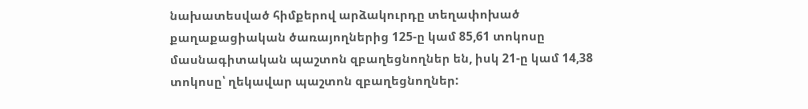նախատեսված հիմքերով արձակուրդը տեղափոխած քաղաքացիական ծառայողներից 125-ը կամ 85,61 տոկոսը մասնագիտական պաշտոն զբաղեցնողներ են, իսկ 21-ը կամ 14,38 տոկոսը՝ ղեկավար պաշտոն զբաղեցնողներ: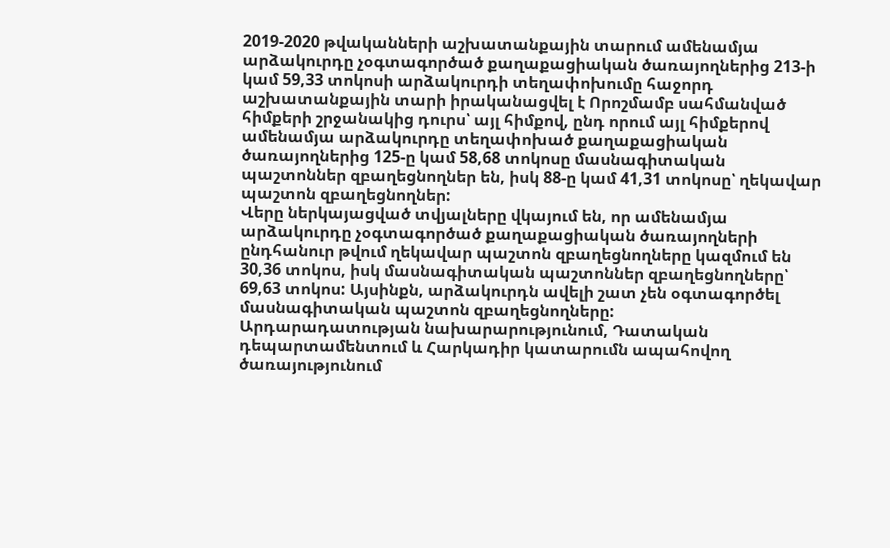2019-2020 թվականների աշխատանքային տարում ամենամյա արձակուրդը չօգտագործած քաղաքացիական ծառայողներից 213-ի կամ 59,33 տոկոսի արձակուրդի տեղափոխումը հաջորդ աշխատանքային տարի իրականացվել է Որոշմամբ սահմանված հիմքերի շրջանակից դուրս՝ այլ հիմքով, ընդ որում այլ հիմքերով ամենամյա արձակուրդը տեղափոխած քաղաքացիական ծառայողներից 125-ը կամ 58,68 տոկոսը մասնագիտական պաշտոններ զբաղեցնողներ են, իսկ 88-ը կամ 41,31 տոկոսը՝ ղեկավար պաշտոն զբաղեցնողներ:
Վերը ներկայացված տվյալները վկայում են, որ ամենամյա արձակուրդը չօգտագործած քաղաքացիական ծառայողների ընդհանուր թվում ղեկավար պաշտոն զբաղեցնողները կազմում են 30,36 տոկոս, իսկ մասնագիտական պաշտոններ զբաղեցնողները՝ 69,63 տոկոս: Այսինքն, արձակուրդն ավելի շատ չեն օգտագործել մասնագիտական պաշտոն զբաղեցնողները:
Արդարադատության նախարարությունում, Դատական դեպարտամենտում և Հարկադիր կատարումն ապահովող ծառայությունում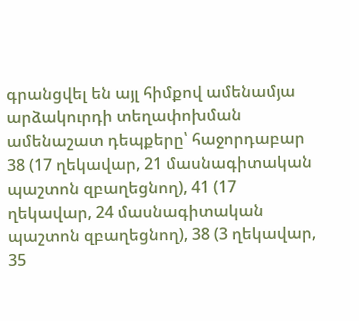գրանցվել են այլ հիմքով ամենամյա արձակուրդի տեղափոխման ամենաշատ դեպքերը՝ հաջորդաբար 38 (17 ղեկավար, 21 մասնագիտական պաշտոն զբաղեցնող), 41 (17 ղեկավար, 24 մասնագիտական պաշտոն զբաղեցնող), 38 (3 ղեկավար, 35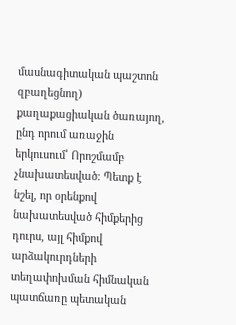մասնագիտական պաշտոն զբաղեցնող) քաղաքացիական ծառայող, ընդ որում առաջին երկուսում՝ Որոշմամբ չնախատեսված։ Պետք է նշել, որ օրենքով նախատեսված հիմքերից դուրս, այլ հիմքով արձակուրդների տեղափոխման հիմնական պատճառը պետական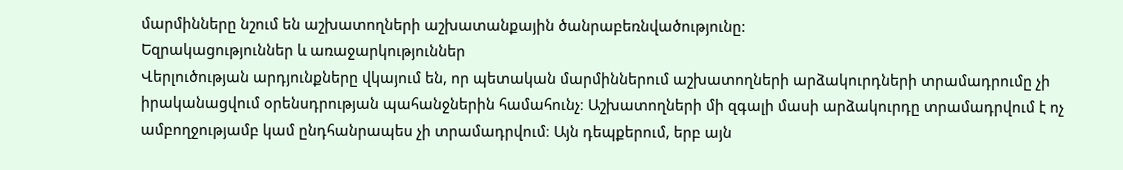մարմինները նշում են աշխատողների աշխատանքային ծանրաբեռնվածությունը:
Եզրակացություններ և առաջարկություններ
Վերլուծության արդյունքները վկայում են, որ պետական մարմիններում աշխատողների արձակուրդների տրամադրումը չի իրականացվում օրենսդրության պահանջներին համահունչ։ Աշխատողների մի զգալի մասի արձակուրդը տրամադրվում է ոչ ամբողջությամբ կամ ընդհանրապես չի տրամադրվում։ Այն դեպքերում, երբ այն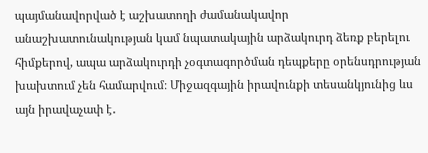պայմանավորված է աշխատողի ժամանակավոր անաշխատունակության կամ նպատակային արձակուրդ ձեռք բերելու հիմքերով, ապա արձակուրդի չօգտագործման դեպքերը օրենսդրության խախտում չեն համարվում։ Միջազգային իրավունքի տեսանկյունից ևս այն իրավաչափ է․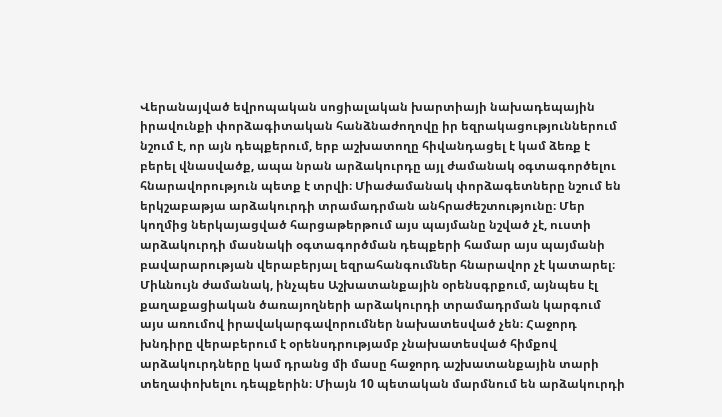Վերանայված եվրոպական սոցիալական խարտիայի նախադեպային իրավունքի փորձագիտական հանձնաժողովը իր եզրակացություններում նշում է, որ այն դեպքերում, երբ աշխատողը հիվանդացել է կամ ձեռք է բերել վնասվածք, ապա նրան արձակուրդը այլ ժամանակ օգտագործելու հնարավորություն պետք է տրվի։ Միաժամանակ փորձագետները նշում են երկշաբաթյա արձակուրդի տրամադրման անհրաժեշտությունը։ Մեր կողմից ներկայացված հարցաթերթում այս պայմանը նշված չէ, ուստի արձակուրդի մասնակի օգտագործման դեպքերի համար այս պայմանի բավարարության վերաբերյալ եզրահանգումներ հնարավոր չէ կատարել։ Միևնույն ժամանակ, ինչպես Աշխատանքային օրենսգրքում, այնպես էլ քաղաքացիական ծառայողների արձակուրդի տրամադրման կարգում այս առումով իրավակարգավորումներ նախատեսված չեն։ Հաջորդ խնդիրը վերաբերում է օրենսդրությամբ չնախատեսված հիմքով արձակուրդները կամ դրանց մի մասը հաջորդ աշխատանքային տարի տեղափոխելու դեպքերին։ Միայն 10 պետական մարմնում են արձակուրդի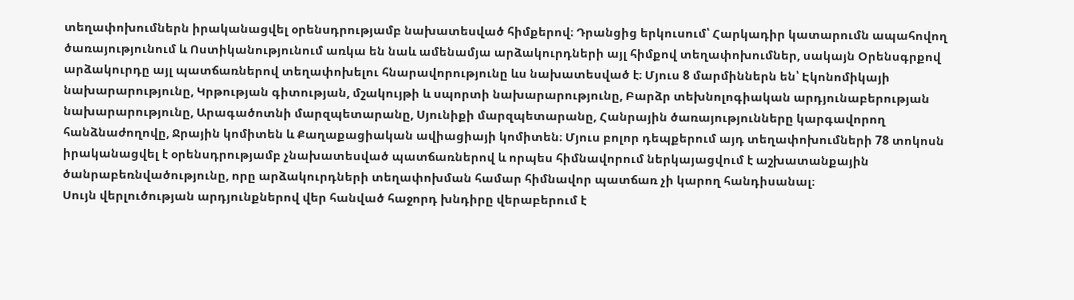տեղափոխումներն իրականացվել օրենսդրությամբ նախատեսված հիմքերով։ Դրանցից երկուսում՝ Հարկադիր կատարումն ապահովող ծառայությունում և Ոստիկանությունում առկա են նաև ամենամյա արձակուրդների այլ հիմքով տեղափոխումներ, սակայն Օրենսգրքով արձակուրդը այլ պատճառներով տեղափոխելու հնարավորությունը ևս նախատեսված է։ Մյուս 8 մարմիններն են՝ Էկոնոմիկայի նախարարությունը, Կրթության գիտության, մշակույթի և սպորտի նախարարությունը, Բարձր տեխնոլոգիական արդյունաբերության նախարարությունը, Արագածոտնի մարզպետարանը, Սյունիքի մարզպետարանը, Հանրային ծառայությունները կարգավորող հանձնաժողովը, Ջրային կոմիտեն և Քաղաքացիական ավիացիայի կոմիտեն։ Մյուս բոլոր դեպքերում այդ տեղափոխումների 78 տոկոսն իրականացվել է օրենսդրությամբ չնախատեսված պատճառներով և որպես հիմնավորում ներկայացվում է աշխատանքային ծանրաբեռնվածությունը, որը արձակուրդների տեղափոխման համար հիմնավոր պատճառ չի կարող հանդիսանալ։
Սույն վերլուծության արդյունքներով վեր հանված հաջորդ խնդիրը վերաբերում է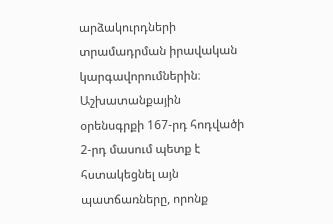արձակուրդների տրամադրման իրավական կարգավորումներին։ Աշխատանքային օրենսգրքի 167-րդ հոդվածի 2-րդ մասում պետք է հստակեցնել այն պատճառները, որոնք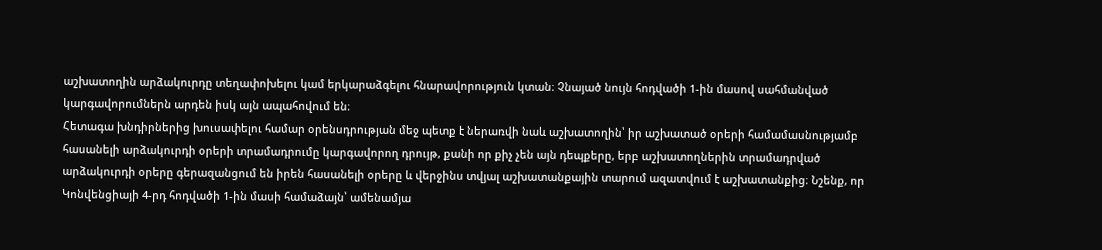աշխատողին արձակուրդը տեղափոխելու կամ երկարաձգելու հնարավորություն կտան։ Չնայած նույն հոդվածի 1-ին մասով սահմանված կարգավորումներն արդեն իսկ այն ապահովում են։
Հետագա խնդիրներից խուսափելու համար օրենսդրության մեջ պետք է ներառվի նաև աշխատողին՝ իր աշխատած օրերի համամասնությամբ հասանելի արձակուրդի օրերի տրամադրումը կարգավորող դրույթ, քանի որ քիչ չեն այն դեպքերը, երբ աշխատողներին տրամադրված արձակուրդի օրերը գերազանցում են իրեն հասանելի օրերը և վերջինս տվյալ աշխատանքային տարում ազատվում է աշխատանքից։ Նշենք, որ Կոնվենցիայի 4-րդ հոդվածի 1-ին մասի համաձայն՝ ամենամյա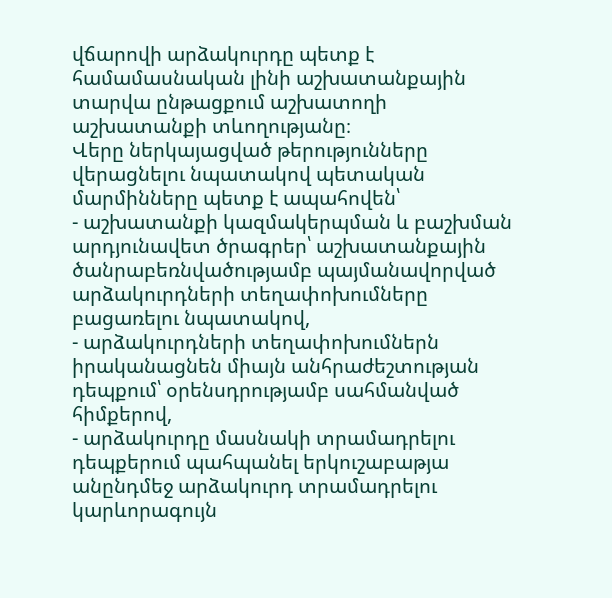վճարովի արձակուրդը պետք է համամասնական լինի աշխատանքային տարվա ընթացքում աշխատողի աշխատանքի տևողությանը։
Վերը ներկայացված թերությունները վերացնելու նպատակով պետական մարմինները պետք է ապահովեն՝
- աշխատանքի կազմակերպման և բաշխման արդյունավետ ծրագրեր՝ աշխատանքային ծանրաբեռնվածությամբ պայմանավորված արձակուրդների տեղափոխումները բացառելու նպատակով,
- արձակուրդների տեղափոխումներն իրականացնեն միայն անհրաժեշտության դեպքում՝ օրենսդրությամբ սահմանված հիմքերով,
- արձակուրդը մասնակի տրամադրելու դեպքերում պահպանել երկուշաբաթյա անընդմեջ արձակուրդ տրամադրելու կարևորագույն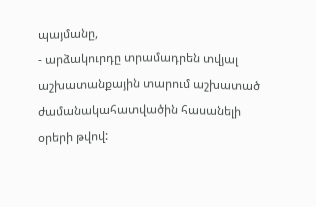պայմանը,
- արձակուրդը տրամադրեն տվյալ աշխատանքային տարում աշխատած ժամանակահատվածին հասանելի օրերի թվով: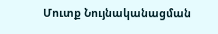Մուտք Նույնականացման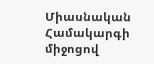Միասնական Համակարգի միջոցով